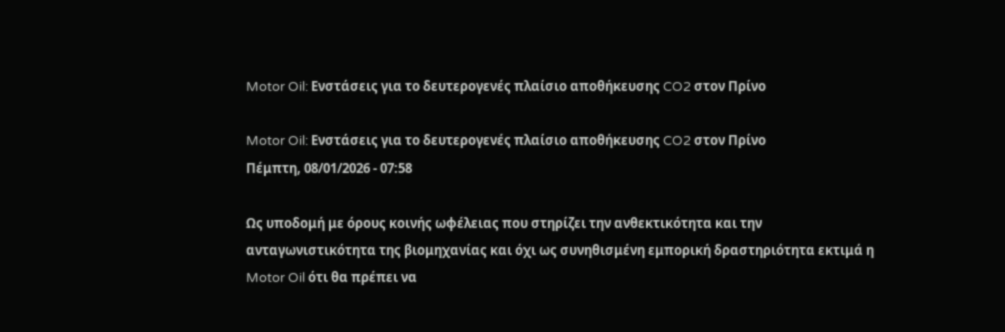Motor Oil: Ενστάσεις για το δευτερογενές πλαίσιο αποθήκευσης CO2 στον Πρίνο

Motor Oil: Ενστάσεις για το δευτερογενές πλαίσιο αποθήκευσης CO2 στον Πρίνο
Πέμπτη, 08/01/2026 - 07:58

Ως υποδομή με όρους κοινής ωφέλειας που στηρίζει την ανθεκτικότητα και την ανταγωνιστικότητα της βιομηχανίας και όχι ως συνηθισμένη εμπορική δραστηριότητα εκτιμά η Motor Oil ότι θα πρέπει να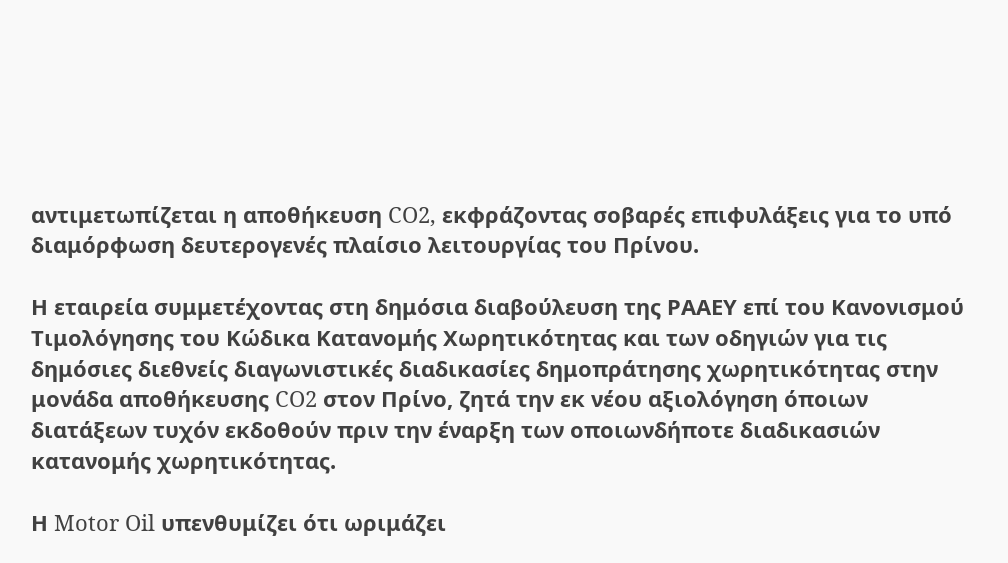αντιμετωπίζεται η αποθήκευση CO2, εκφράζοντας σοβαρές επιφυλάξεις για το υπό διαμόρφωση δευτερογενές πλαίσιο λειτουργίας του Πρίνου.

Η εταιρεία συμμετέχοντας στη δημόσια διαβούλευση της ΡΑΑΕΥ επί του Κανονισμού Τιμολόγησης του Κώδικα Κατανομής Χωρητικότητας και των οδηγιών για τις δημόσιες διεθνείς διαγωνιστικές διαδικασίες δημοπράτησης χωρητικότητας στην μονάδα αποθήκευσης CO2 στον Πρίνο, ζητά την εκ νέου αξιολόγηση όποιων διατάξεων τυχόν εκδοθούν πριν την έναρξη των οποιωνδήποτε διαδικασιών κατανομής χωρητικότητας.

Η Motor Oil υπενθυμίζει ότι ωριμάζει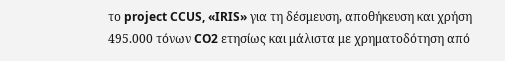το project CCUS, «IRIS» για τη δέσμευση, αποθήκευση και χρήση 495.000 τόνων CO2 ετησίως και μάλιστα με χρηματοδότηση από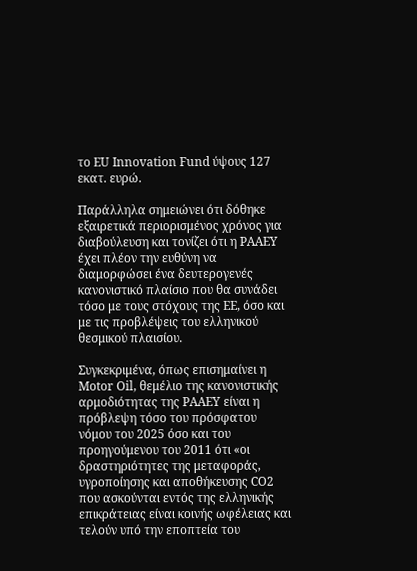το EU Innovation Fund ύψους 127 εκατ. ευρώ.

Παράλληλα σημειώνει ότι δόθηκε εξαιρετικά περιορισμένος χρόνος για διαβούλευση και τονίζει ότι η ΡΑΑΕΥ έχει πλέον την ευθύνη να διαμορφώσει ένα δευτερογενές κανονιστικό πλαίσιο που θα συνάδει τόσο με τους στόχους της ΕΕ, όσο και με τις προβλέψεις του ελληνικού θεσμικού πλαισίου.

Συγκεκριμένα, όπως επισημαίνει η Motor Oil, θεμέλιο της κανονιστικής αρμοδιότητας της ΡΑΑΕΥ είναι η πρόβλεψη τόσο του πρόσφατου νόμου του 2025 όσο και του προηγούμενου του 2011 ότι «οι δραστηριότητες της μεταφοράς, υγροποίησης και αποθήκευσης CO2 που ασκούνται εντός της ελληνικής επικράτειας είναι κοινής ωφέλειας και τελούν υπό την εποπτεία του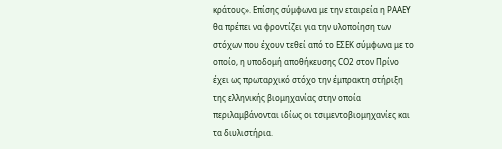κράτους». Επίσης σύμφωνα με την εταιρεία η ΡΑΑΕΥ θα πρέπει να φροντίζει για την υλοποίηση των στόχων που έχουν τεθεί από το ΕΣΕΚ σύμφωνα με το οποίο, η υποδομή αποθήκευσης CO2 στον Πρίνο έχει ως πρωταρχικό στόχο την έμπρακτη στήριξη της ελληνικής βιομηχανίας στην οποία περιλαμβάνονται ιδίως οι τσιμεντοβιομηχανίες και τα διυλιστήρια.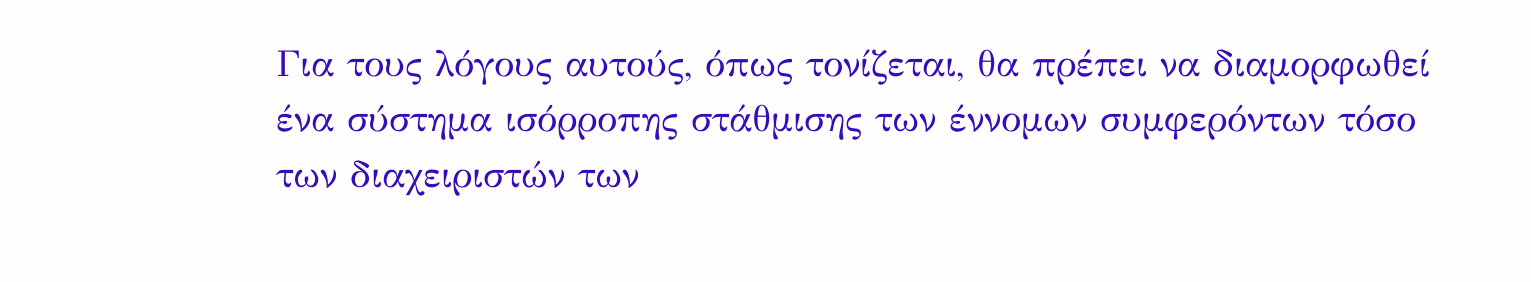Για τους λόγους αυτούς, όπως τονίζεται, θα πρέπει να διαμορφωθεί ένα σύστημα ισόρροπης στάθμισης των έννομων συμφερόντων τόσο των διαχειριστών των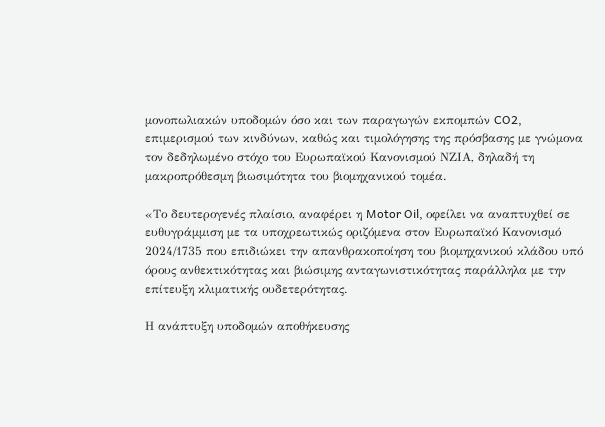μονοπωλιακών υποδομών όσο και των παραγωγών εκπομπών CO2, επιμερισμού των κινδύνων, καθώς και τιμολόγησης της πρόσβασης με γνώμονα τον δεδηλωμένο στόχο του Ευρωπαϊκού Κανονισμού ΝΖΙΑ, δηλαδή τη μακροπρόθεσμη βιωσιμότητα του βιομηχανικού τομέα.

«Το δευτερογενές πλαίσιο, αναφέρει η Motor Oil, οφείλει να αναπτυχθεί σε ευθυγράμμιση με τα υποχρεωτικώς οριζόμενα στον Ευρωπαϊκό Κανονισμό 2024/1735 που επιδιώκει την απανθρακοποίηση του βιομηχανικού κλάδου υπό όρους ανθεκτικότητας και βιώσιμης ανταγωνιστικότητας παράλληλα με την επίτευξη κλιματικής ουδετερότητας.

Η ανάπτυξη υποδομών αποθήκευσης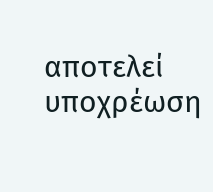αποτελεί υποχρέωση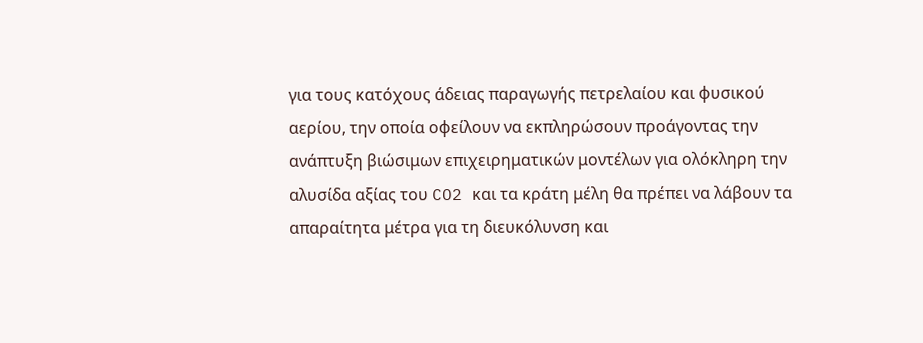για τους κατόχους άδειας παραγωγής πετρελαίου και φυσικού αερίου, την οποία οφείλουν να εκπληρώσουν προάγοντας την ανάπτυξη βιώσιμων επιχειρηματικών μοντέλων για ολόκληρη την αλυσίδα αξίας του CO2 και τα κράτη μέλη θα πρέπει να λάβουν τα απαραίτητα μέτρα για τη διευκόλυνση και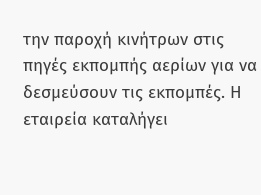την παροχή κινήτρων στις πηγές εκπομπής αερίων για να δεσμεύσουν τις εκπομπές. Η εταιρεία καταλήγει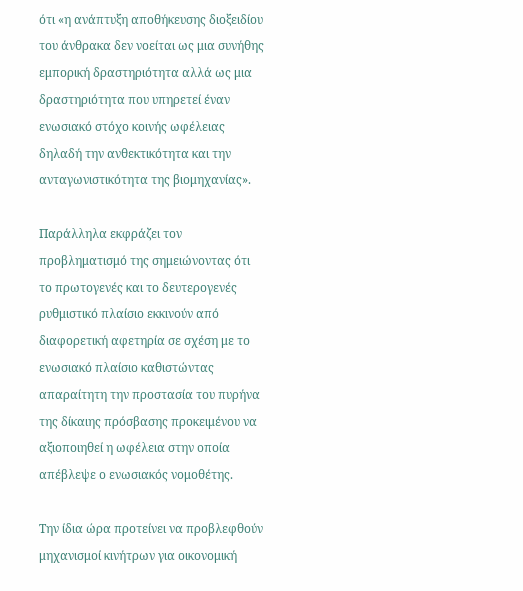ότι «η ανάπτυξη αποθήκευσης διοξειδίου του άνθρακα δεν νοείται ως μια συνήθης εμπορική δραστηριότητα αλλά ως μια δραστηριότητα που υπηρετεί έναν ενωσιακό στόχο κοινής ωφέλειας δηλαδή την ανθεκτικότητα και την ανταγωνιστικότητα της βιομηχανίας».

Παράλληλα εκφράζει τον προβληματισμό της σημειώνοντας ότι το πρωτογενές και το δευτερογενές ρυθμιστικό πλαίσιο εκκινούν από διαφορετική αφετηρία σε σχέση με το ενωσιακό πλαίσιο καθιστώντας απαραίτητη την προστασία του πυρήνα της δίκαιης πρόσβασης προκειμένου να αξιοποιηθεί η ωφέλεια στην οποία απέβλεψε ο ενωσιακός νομοθέτης.

Την ίδια ώρα προτείνει να προβλεφθούν μηχανισμοί κινήτρων για οικονομική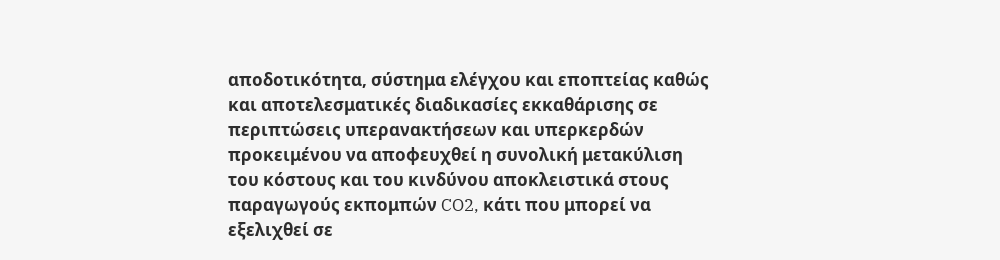αποδοτικότητα, σύστημα ελέγχου και εποπτείας καθώς και αποτελεσματικές διαδικασίες εκκαθάρισης σε περιπτώσεις υπερανακτήσεων και υπερκερδών προκειμένου να αποφευχθεί η συνολική μετακύλιση του κόστους και του κινδύνου αποκλειστικά στους παραγωγούς εκπομπών CO2, κάτι που μπορεί να εξελιχθεί σε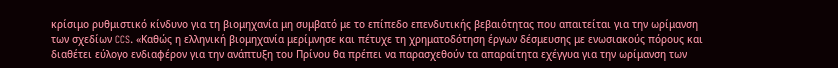κρίσιμο ρυθμιστικό κίνδυνο για τη βιομηχανία μη συμβατό με το επίπεδο επενδυτικής βεβαιότητας που απαιτείται για την ωρίμανση των σχεδίων CCS. «Καθώς η ελληνική βιομηχανία μερίμνησε και πέτυχε τη χρηματοδότηση έργων δέσμευσης με ενωσιακούς πόρους και διαθέτει εύλογο ενδιαφέρον για την ανάπτυξη του Πρίνου θα πρέπει να παρασχεθούν τα απαραίτητα εχέγγυα για την ωρίμανση των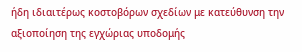ήδη ιδιαιτέρως κοστοβόρων σχεδίων με κατεύθυνση την αξιοποίηση της εγχώριας υποδομής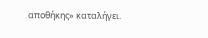αποθήκης» καταλήγει.